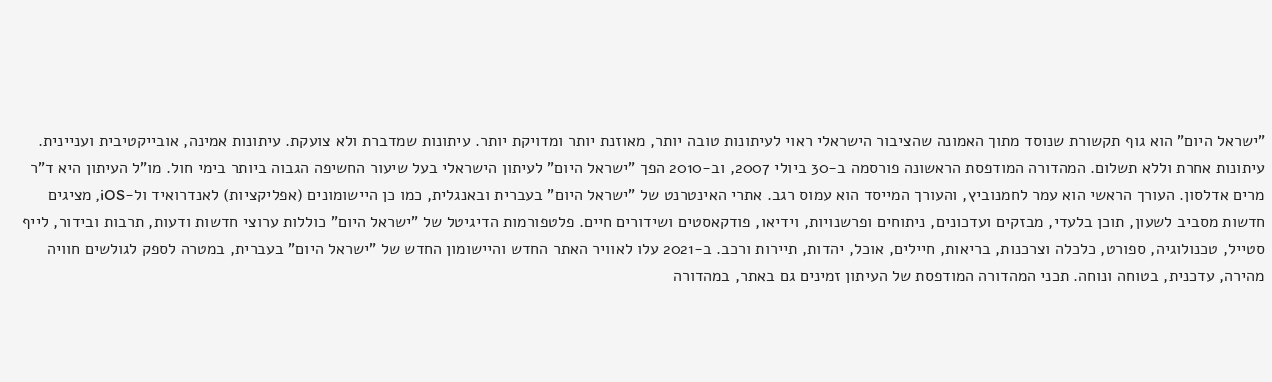"ישראל היום" הוא גוף תקשורת שנוסד מתוך האמונה שהציבור הישראלי ראוי לעיתונות טובה יותר, מאוזנת יותר ומדויקת יותר. עיתונות שמדברת ולא צועקת. עיתונות אמינה, אובייקטיבית ועניינית. עיתונות אחרת וללא תשלום. המהדורה המודפסת הראשונה פורסמה ב-30 ביולי 2007, וב-2010 הפך "ישראל היום" לעיתון הישראלי בעל שיעור החשיפה הגבוה ביותר בימי חול. מו"ל העיתון היא ד"ר מרים אדלסון. העורך הראשי הוא עמר לחמנוביץ, והעורך המייסד הוא עמוס רגב. אתרי האינטרנט של "ישראל היום" בעברית ובאנגלית, כמו כן היישומונים (אפליקציות) לאנדרואיד ול-iOS, מציגים חדשות מסביב לשעון, תוכן בלעדי, מבזקים ועדכונים, ניתוחים ופרשנויות, וידיאו, פודקאסטים ושידורים חיים. פלטפורמות הדיגיטל של "ישראל היום" כוללות ערוצי חדשות ודעות, תרבות ובידור, לייף סטייל, טכנולוגיה, ספורט, כלכלה וצרכנות, בריאות, חיילים, אוכל, יהדות, תיירות ורכב. ב-2021 עלו לאוויר האתר החדש והיישומון החדש של "ישראל היום" בעברית, במטרה לספק לגולשים חוויה מהירה, עדכנית, בטוחה ונוחה. תכני המהדורה המודפסת של העיתון זמינים גם באתר, במהדורה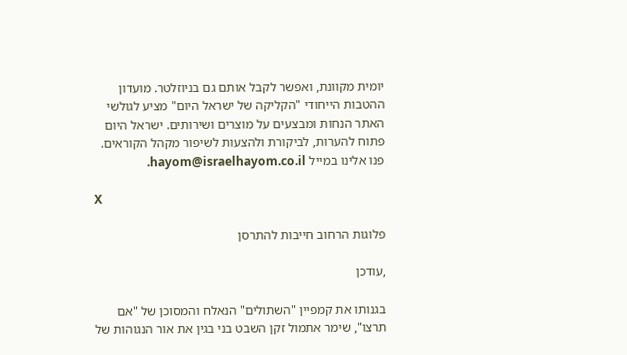יומית מקוונת, ואפשר לקבל אותם גם בניוזלטר. מועדון ההטבות הייחודי "הקליקה של ישראל היום" מציע לגולשי האתר הנחות ומבצעים על מוצרים ושירותים. ישראל היום פתוח להערות, לביקורת ולהצעות לשיפור מקהל הקוראים. פנו אלינו במייל hayom@israelhayom.co.il.

X

פלוגות הרחוב חייבות להתרסן

,עודכן

בגנותו את קמפיין "השתולים" הנאלח והמסוכן של "אם תרצו", שימר אתמול זקן השבט בני בגין את אור הנגוהות של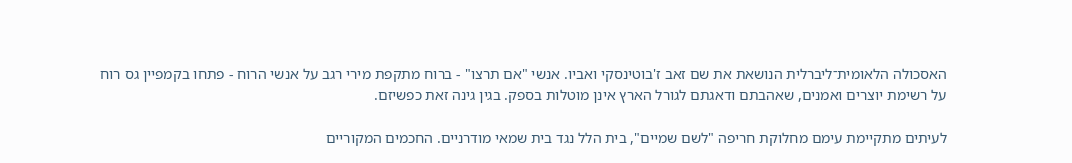האסכולה הלאומית־ליברלית הנושאת את שם זאב ז'בוטינסקי ואביו. אנשי "אם תרצו" - ברוח מתקפת מירי רגב על אנשי הרוח - פתחו בקמפיין גס רוח על רשימת יוצרים ואמנים, שאהבתם ודאגתם לגורל הארץ אינן מוטלות בספק. בגין גינה זאת כפשיזם.

לעיתים מתקיימת עימם מחלוקת חריפה "לשם שמיים", בית הלל נגד בית שמאי מודרניים. החכמים המקוריים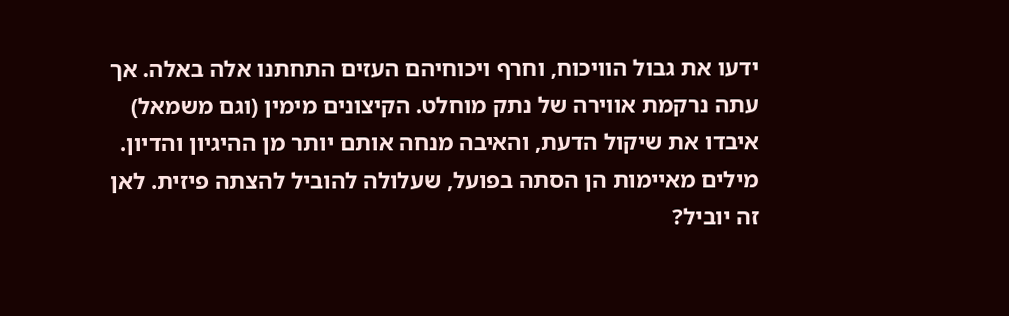ידעו את גבול הוויכוח, וחרף ויכוחיהם העזים התחתנו אלה באלה. אך עתה נרקמת אווירה של נתק מוחלט. הקיצונים מימין (וגם משמאל) איבדו את שיקול הדעת, והאיבה מנחה אותם יותר מן ההיגיון והדיון. מילים מאיימות הן הסתה בפועל, שעלולה להוביל להצתה פיזית. לאן זה יוביל?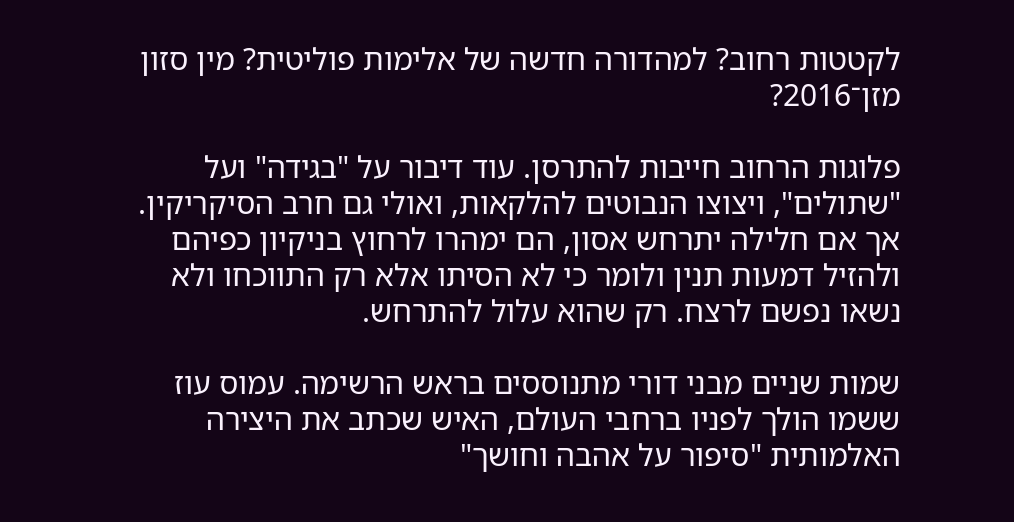לקטטות רחוב? למהדורה חדשה של אלימות פוליטית? מין סזון מזן־2016?

פלוגות הרחוב חייבות להתרסן. עוד דיבור על "בגידה" ועל "שתולים", ויצוצו הנבוטים להלקאות, ואולי גם חרב הסיקריקין. אך אם חלילה יתרחש אסון, הם ימהרו לרחוץ בניקיון כפיהם ולהזיל דמעות תנין ולומר כי לא הסיתו אלא רק התווכחו ולא נשאו נפשם לרצח. רק שהוא עלול להתרחש.

שמות שניים מבני דורי מתנוססים בראש הרשימה. עמוס עוז ששמו הולך לפניו ברחבי העולם, האיש שכתב את היצירה האלמותית "סיפור על אהבה וחושך"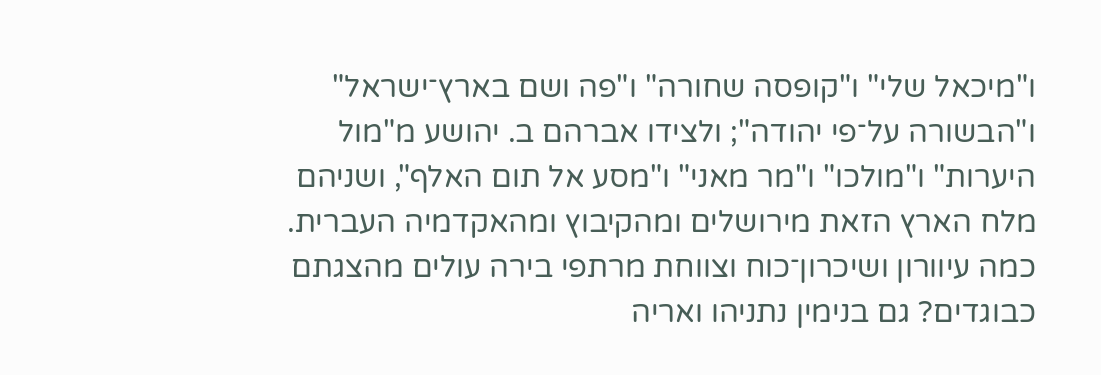ו"מיכאל שלי" ו"קופסה שחורה" ו"פה ושם בארץ־ישראל" ו"הבשורה על־פי יהודה"; ולצידו אברהם ב. יהושע מ"מול היערות" ו"מולכו" ו"מר מאני" ו"מסע אל תום האלף", ושניהם מלח הארץ הזאת מירושלים ומהקיבוץ ומהאקדמיה העברית. כמה עיוורון ושיכרון־כוח וצווחת מרתפי בירה עולים מהצגתם כבוגדים? גם בנימין נתניהו ואריה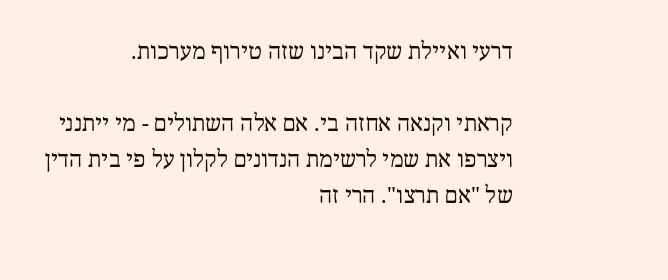דרעי ואיילת שקד הבינו שזה טירוף מערכות.

קראתי וקנאה אחזה בי. אם אלה השתולים - מי ייתנני ויצרפו את שמי לרשימת הנדונים לקלון על פי בית הדין של "אם תרצו". הרי זה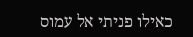כאילו פניתי אל עמוס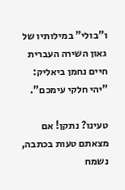ו"בולי" במילותיו של גאון השירה העברית חיים נחמן ביאליק: "יהי חלקי עימכם".

טעינו? נתקן! אם מצאתם טעות בכתבה, נשמח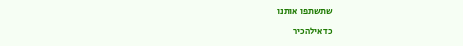שתשתפו אותנו

כדאילהכיר